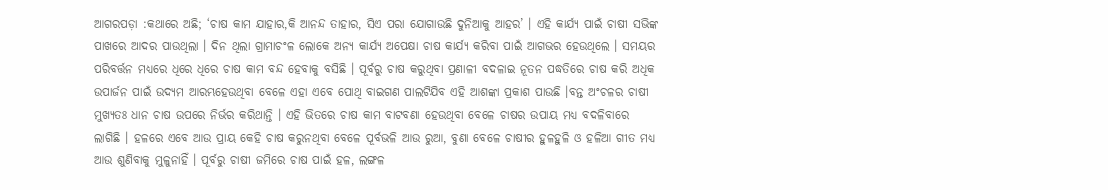ଆଗରପଡ଼ା :କଥାରେ ଅଛି; ‘ଚାଷ କାମ ଯାହାର,କି ଆନନ୍ଦ ତାହାର, ସିଏ ପରା ଯୋଗାଉଛି ଦୁନିଆକୁ ଆହର’ । ଏହି କାର୍ଯ୍ୟ ପାଇଁ ଚାଷୀ ସଭିଙ୍କ ପାଖରେ ଆଦର ପାଉଥିଲା । ଦିନ ଥିଲା ଗ୍ରାମାଚଂଳ ଲୋକେ ଅନ୍ୟ କାର୍ଯ୍ୟ ଅପେକ୍ଷା ଚାଷ କାର୍ଯ୍ୟ କରିବା ପାଇଁ ଆଗଭର ହେଉଥିଲେ । ସମୟର ପରିବର୍ତ୍ତନ ମଧ୍ୟରେ ଧିରେ ଧିରେ ଚାଷ କାମ ବନ୍ଦ ହେବାକୁ ବସିଛି । ପୂର୍ବରୁ ଚାଷ କରୁଥିବା ପ୍ରଣାଳୀ ବଦଳାଇ ନୂତନ ପଦ୍ଧତିରେ ଚାଷ କରି ଅଧିକ ଉପାର୍ଜନ ପାଇଁ ଉଦ୍ୟମ ଆରମ୍ଭହେଉଥିବା ବେଳେ ଏହା ଏବେ ପୋଥି ବାଇଗଣ ପାଲଟିଯିବ ଏହି ଆଶଙ୍କା ପ୍ରକାଶ ପାଉଛି ।ବନ୍ତ ଅଂଚଳର ଚାଷୀ ମୁଖ୍ୟତଃ ଧାନ ଚାଷ ଉପରେ ନିର୍ଭର କରିଥାନ୍ତି । ଏହି ଭିତରେ ଚାଷ କାମ ବାଟବଣା ହେଉଥିବା ବେଳେ ଚାଷର ଉପାୟ ମଧ୍ୟ ବଦଳିବାରେ ଲାଗିଛି । ହଳରେ ଏବେ ଆଉ ପ୍ରାୟ କେହି ଚାଷ କରୁନଥିବା ବେଳେ ପୂର୍ବଭଳି ଆଉ ରୁଆ, ବୁଣା ବେଳେ ଚାଷୀର ହୁଳହୁଳି ଓ ହଳିଆ ଗୀତ ମଧ୍ୟ ଆଉ ଶୁଣିବାକୁ ମୁଳୁନାହିଁ । ପୂର୍ବରୁ ଚାଷୀ ଜମିରେ ଚାଷ ପାଇଁ ହଳ, ଲଙ୍ଗଳ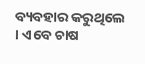ବ୍ୟବହାର କରୁଥିଲେ । ଏବେ ଚାଷ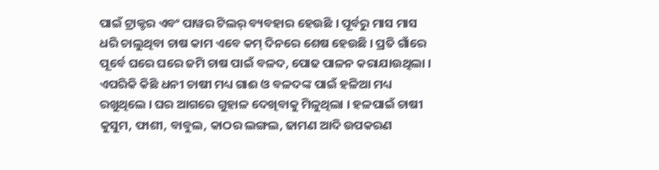ପାଇଁ ଟ୍ରାକ୍ଟର ଏବଂ ପାୱର ଟିଲର୍ ବ୍ୟବହାର ହେଉଛି । ପୂର୍ବରୁ ମାସ ମାସ ଧରି ଚାଲୁଥିବା ଚାଷ କାମ ଏବେ କମ୍ ଦିନରେ ଶେଷ ହେଉଛି । ପ୍ରତି ଗାଁରେ ପୂର୍ବେ ଘରେ ଘରେ ଜମି ଚାଷ ପାଇଁ ବଳଦ, ପୋଢ ପାଳନ କରାଯାଉଥିଲା । ଏପରିକି କିଛି ଧନୀ ଚାଷୀ ମଧ୍ୟ ଗାଈ ଓ ବଳଦଙ୍କ ପାଇଁ ହଳିଆ ମଧ୍ୟ ରଖୁଥିଲେ । ଘର ଆଗରେ ଗୁହାଳ ଦେଖିବାକୁ ମିଳୁଥିଲା । ହଳପାଇଁ ଚାଷୀ କୁସୁମ, ଫାଶୀ, ବାବୁଲ, କାଠର ଲଙ୍ଗଲ, ଢାମଣ ଆଦି ଉପକରଣ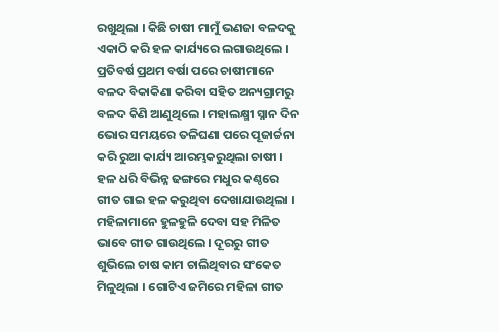ରଖୁଥିଲା । କିଛି ଚାଷୀ ମାମୁଁ ଭଣଜା ବଳଦକୁ ଏକାଠି କରି ହଳ କାର୍ଯ୍ୟରେ ଲଗାଉଥିଲେ । ପ୍ରତିବର୍ଷ ପ୍ରଥମ ବର୍ଷା ପରେ ଚାଷୀମାନେ ବଳଦ ବିକାକିଣା କରିବା ସହିତ ଅନ୍ୟଗ୍ରାମରୁ ବଳଦ କିଣି ଆଣୁଥିଲେ । ମହାଲକ୍ଷ୍ମୀ ସ୍ନାନ ଦିନ ଭୋର ସମୟରେ ତଳିଘଣା ପରେ ପୂଜାର୍ଚ୍ଚନା କରି ରୁଆ କାର୍ଯ୍ୟ ଆରମ୍ଭକରୁଥିଲା ଚାଷୀ । ହଳ ଧରି ବିଭିନ୍ନ ଢଙ୍ଗରେ ମଧୁର କଣ୍ଠରେ ଗୀତ ଗାଇ ହଳ କରୁଥିବା ଦେଖାଯାଉଥିଲା । ମହିଳାମାନେ ହୁଳହୁଳି ଦେବା ସହ ମିଳିତ ଭାବେ ଗୀତ ଗାଉଥିଲେ । ଦୂରରୁ ଗୀତ ଶୁଭିଲେ ଚାଷ କାମ ଚାଲିଥିବାର ସଂକେତ ମିଳୁଥିଲା । ଗୋଟିଏ ଜମିରେ ମହିଳା ଗୀତ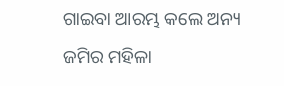ଗାଇବା ଆରମ୍ଭ କଲେ ଅନ୍ୟ ଜମିର ମହିଳା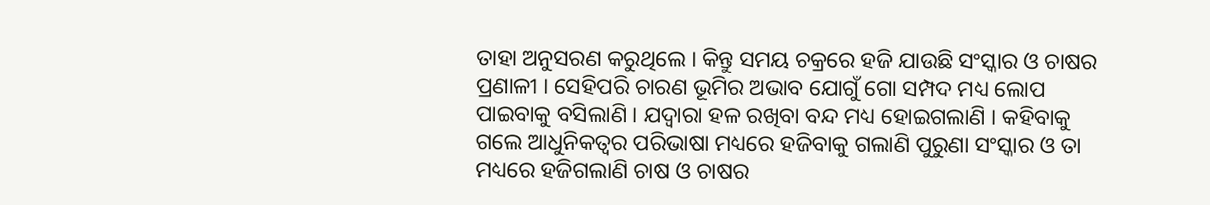ତାହା ଅନୁସରଣ କରୁଥିଲେ । କିନ୍ତୁ ସମୟ ଚକ୍ରରେ ହଜି ଯାଉଛି ସଂସ୍କାର ଓ ଚାଷର ପ୍ରଣାଳୀ । ସେହିପରି ଚାରଣ ଭୂମିର ଅଭାବ ଯୋଗୁଁ ଗୋ ସମ୍ପଦ ମଧ୍ୟ ଲୋପ ପାଇବାକୁ ବସିଲାଣି । ଯଦ୍ୱାରା ହଳ ରଖିବା ବନ୍ଦ ମଧ୍ୟ ହୋଇଗଲାଣି । କହିବାକୁ ଗଲେ ଆଧୁନିକତ୍ୱର ପରିଭାଷା ମଧ୍ୟରେ ହଜିବାକୁ ଗଲାଣି ପୁରୁଣା ସଂସ୍କାର ଓ ତା ମଧ୍ୟରେ ହଜିଗଲାଣି ଚାଷ ଓ ଚାଷର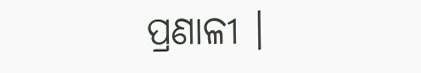ପ୍ରଣାଳୀ ।